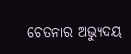ଚେତନାର ଅଭ୍ୟୁଦୟ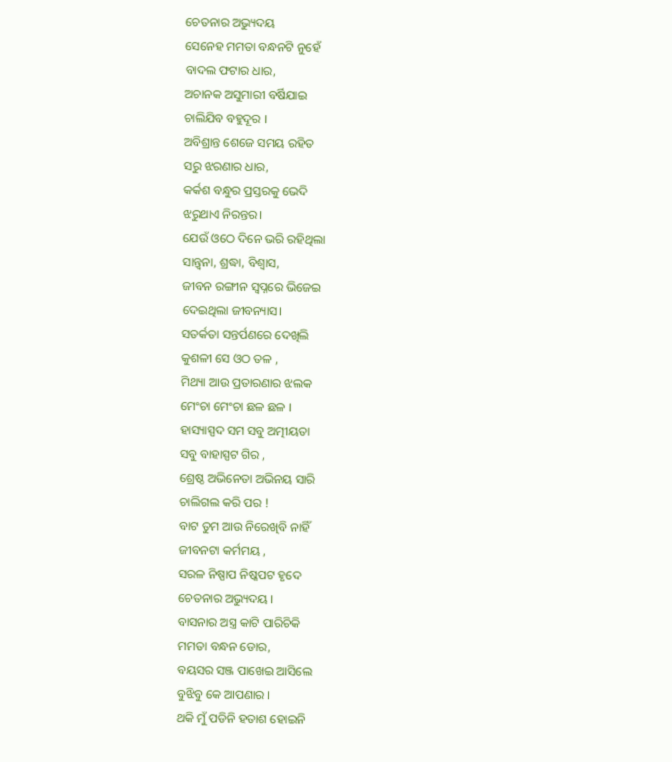ଚେତନାର ଅଭ୍ୟୁଦୟ
ସେନେହ ମମତା ବନ୍ଧନଟି ନୁହେଁ
ବାଦଲ ଫଟାର ଧାର,
ଅଚାନକ ଅସୁମାରୀ ବର୍ଷିଯାଇ
ଚାଲିଯିବ ବହୁଦୂର ।
ଅବିଶ୍ରାନ୍ତ ଶେଜେ ସମୟ ରହିତ
ସରୁ ଝରଣାର ଧାର,
କର୍କଶ ବନ୍ଧୁର ପ୍ରସ୍ତରକୁ ଭେଦି
ଝରୁଥାଏ ନିରନ୍ତର।
ଯେଉଁ ଓଠେ ଦିନେ ଭରି ରହିଥିଲା
ସାନ୍ତ୍ୱନା, ଶ୍ରଦ୍ଧା, ବିଶ୍ୱାସ,
ଜୀବନ ରଙ୍ଗୀନ ସ୍ୱପ୍ନରେ ଭିଜେଇ
ଦେଇଥିଲା ଜୀବନ୍ୟାସ।
ସତର୍କତା ସନ୍ତର୍ପଣରେ ଦେଖିଲି
କୁଶଳୀ ସେ ଓଠ ତଳ ,
ମିଥ୍ୟା ଆଉ ପ୍ରତାରଣାର ଝଲକ
ମେଂଚା ମେଂଚା ଛଳ ଛଳ ।
ହାସ୍ୟାସ୍ପଦ ସମ ସବୁ ଅତ୍ମୀୟତା
ସବୁ ବାହାସ୍ପଟ ଗିର ,
ଶ୍ରେଷ୍ଠ ଅଭିନେତା ଅଭିନୟ ସାରି
ଚାଲିଗଲ କରି ପର !
ବାଟ ତୁମ ଆଉ ନିରେଖିବି ନାହିଁ
ଜୀବନଟା କର୍ମମୟ ,
ସରଳ ନିଷ୍ପାପ ନିଷ୍କପଟ ହୃଦେ
ଚେତନାର ଅଭ୍ୟୁଦୟ ।
ବାସନାର ଅସ୍ତ୍ର କାଟି ପାରିଚିକି
ମମତା ବନ୍ଧନ ଡୋର,
ବୟସର ସଞ୍ଜ ପାଖେଇ ଆସିଲେ
ବୁଝିବୁ କେ ଆପଣାର ।
ଥକି ମୁଁ ପଡିନି ହତାଶ ହୋଇନି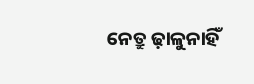ନେତ୍ରୁ ଢ଼ାଳୁନାହିଁ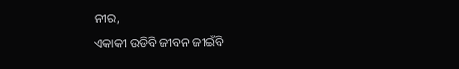ନୀର,
ଏକାକୀ ଉଡିବି ଜୀବନ ଜୀଇଁବି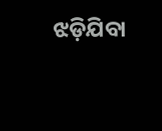ଝଡ଼ିଯିବା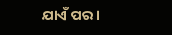ଯାଏଁ ପର ।